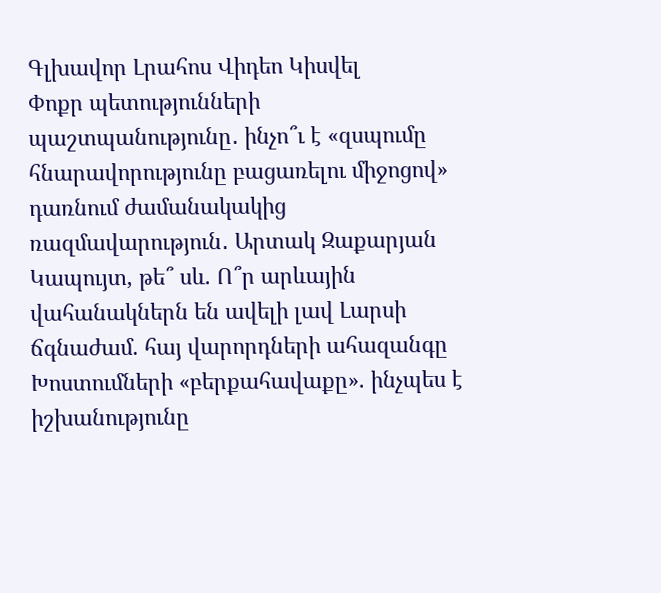Գլխավոր Լրահոս Վիդեո Կիսվել
Փոքր պետությունների պաշտպանությունը․ ինչո՞ւ է «զսպումը հնարավորությունը բացառելու միջոցով» դառնում ժամանակակից ռազմավարություն․ Արտակ Զաքարյան Կապույտ, թե՞ սև. Ո՞ր արևային վահանակներն են ավելի լավ Լարսի ճգնաժամ. հայ վարորդների ահազանգը Խոստումների «բերքահավաքը». ինչպես է իշխանությունը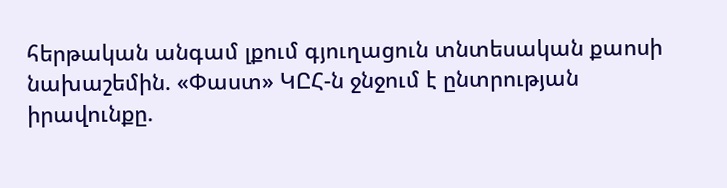հերթական անգամ լքում գյուղացուն տնտեսական քաոսի նախաշեմին. «Փաստ» ԿԸՀ-ն ջնջում է ընտրության իրավունքը.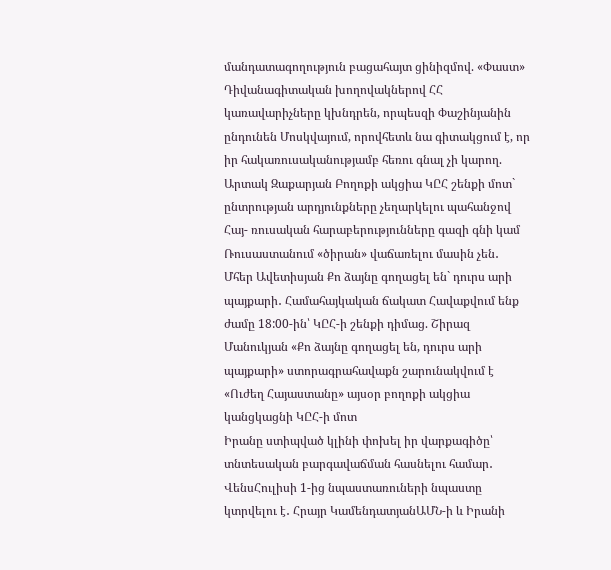մանդատագողություն բացահայտ ցինիզմով. «Փաստ» Դիվանագիտական խողովակներով ՀՀ կառավարիչները կխնդրեն, որպեսզի Փաշինյանին ընդունեն Մոսկվայում, որովհետև նա գիտակցում է, որ իր հակառուսականությամբ հեռու գնալ չի կարող. Արտակ Զաքարյան Բողոքի ակցիա ԿԸՀ շենքի մոտ` ընտրության արդյունքները չեղարկելու պահանջով Հայ- ռուսական հարաբերությունները գազի գնի կամ Ռուսաստանում «ծիրան» վաճառելու մասին չեն․ Մհեր Ավետիսյան Քո ձայնը գողացել են` դուրս արի պայքարի․ Համահայկական ճակատ Հավաքվում ենք ժամը 18:00-ին՝ ԿԸՀ-ի շենքի դիմաց. Շիրազ Մանուկյան «Քո ձայնը գողացել են, դուրս արի պայքարի» ստորագրահավաքն շարունակվում է «Ուժեղ Հայաստանը» այսօր բողոքի ակցիա կանցկացնի ԿԸՀ-ի մոտ
Իրանը ստիպված կլինի փոխել իր վարքագիծը՝ տնտեսական բարգավաճման հասնելու համար․ ՎենսՀուլիսի 1-ից նպաստառուների նպաստը կտրվելու է․ Հրայր ԿամենդատյանԱՄՆ-ի և Իրանի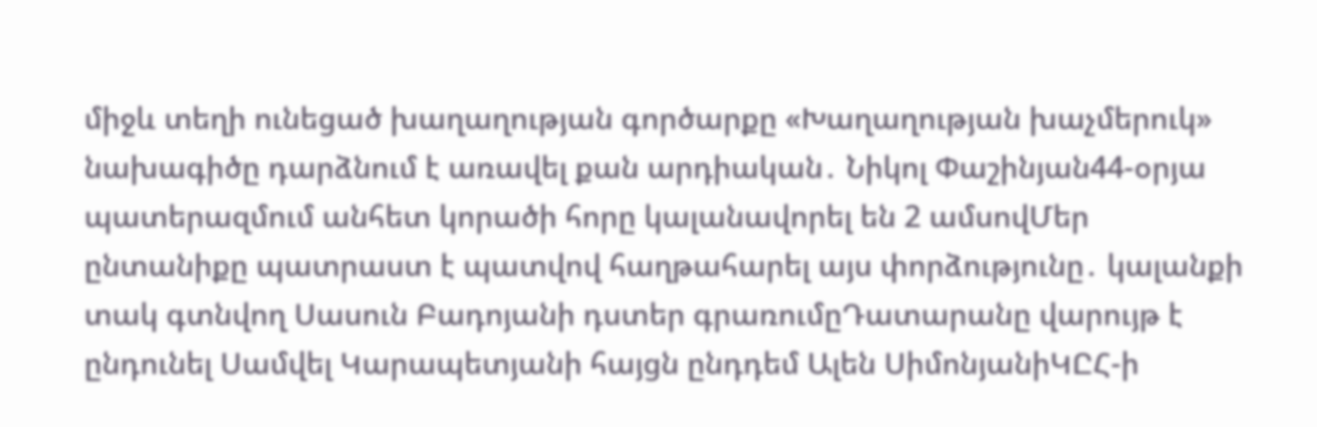միջև տեղի ունեցած խաղաղության գործարքը «Խաղաղության խաչմերուկ» նախագիծը դարձնում է առավել քան արդիական․ Նիկոլ Փաշինյան44-օրյա պատերազմում անհետ կորածի հորը կալանավորել են 2 ամսովՄեր ընտանիքը պատրաստ է պատվով հաղթահարել այս փորձությունը․ կալանքի տակ գտնվող Սասուն Բադոյանի դստեր գրառումըԴատարանը վարույթ է ընդունել Սամվել Կարապետյանի հայցն ընդդեմ Ալեն ՍիմոնյանիԿԸՀ-ի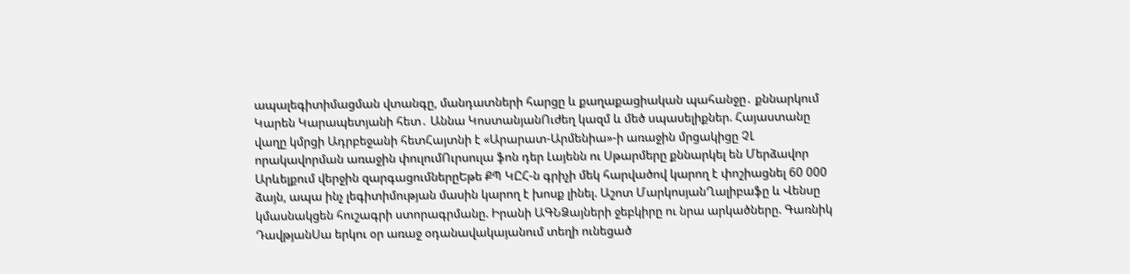ապալեգիտիմացման վտանգը, մանդատների հարցը և քաղաքացիական պահանջը․ քննարկում Կարեն Կարապետյանի հետ․ Աննա ԿոստանյանՈւժեղ կազմ և մեծ սպասելիքներ. Հայաստանը վաղը կմրցի Ադրբեջանի հետՀայտնի է «Արարատ-Արմենիա»-ի առաջին մրցակիցը ՉԼ որակավորման առաջին փուլումՈւրսուլա ֆոն դեր Լայենն ու Սթարմերը քննարկել են Մերձավոր Արևելքում վերջին զարգացումներըԵթե ՔՊ ԿԸՀ-ն գրիչի մեկ հարվածով կարող է փոշիացնել 60 000 ձայն, ապա ինչ լեգիտիմության մասին կարող է խոսք լինել. Աշոտ ՄարկոսյանՂալիբաֆը և Վենսը կմասնակցեն հուշագրի ստորագրմանը. Իրանի ԱԳՆՁայների ջեբկիրը ու նրա արկածները. Գառնիկ ԴավթյանՍա երկու օր առաջ օդանավակայանում տեղի ունեցած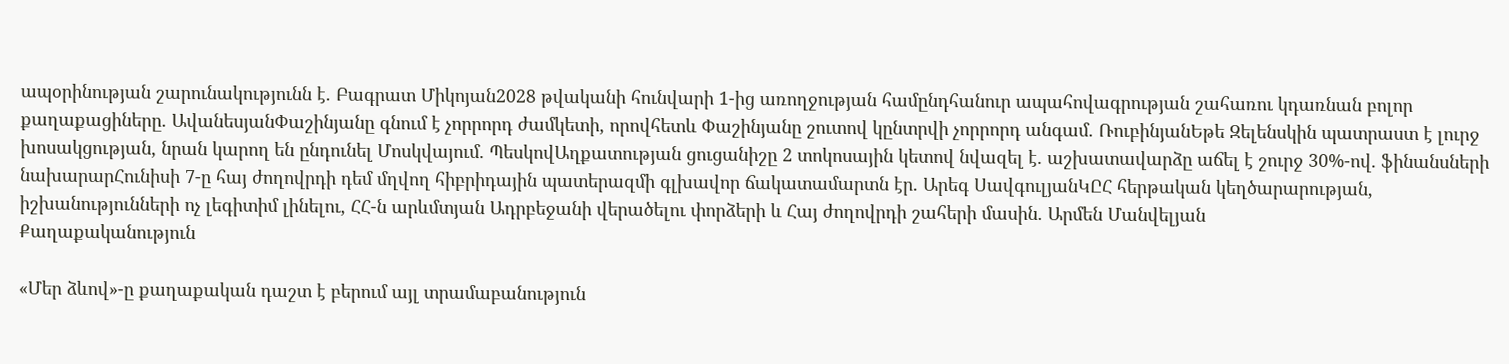ապօրինության շարունակությունն է. Բագրատ Միկոյան2028 թվականի հունվարի 1-ից առողջության համընդհանուր ապահովագրության շահառու կդառնան բոլոր քաղաքացիները․ ԱվանեսյանՓաշինյանը գնում է չորրորդ ժամկետի, որովհետև Փաշինյանը շուտով կընտրվի չորրորդ անգամ. ՌուբինյանԵթե Զելենսկին պատրաստ է լուրջ խոսակցության, նրան կարող են ընդունել Մոսկվայում. ՊեսկովԱղքատության ցուցանիշը 2 տոկոսային կետով նվազել է. աշխատավարձը աճել է շուրջ 30%-ով. ֆինանսների նախարարՀունիսի 7-ը հայ ժողովրդի դեմ մղվող հիբրիդային պատերազմի գլխավոր ճակատամարտն էր․ Արեգ ՍավգուլյանԿԸՀ հերթական կեղծարարության, իշխանությունների ոչ լեգիտիմ լինելու, ՀՀ-ն արևմտյան Ադրբեջանի վերածելու փորձերի և Հայ ժողովրդի շահերի մասին. Արմեն Մանվելյան
Քաղաքականություն

«Մեր ձևով»-ը քաղաքական դաշտ է բերում այլ տրամաբանություն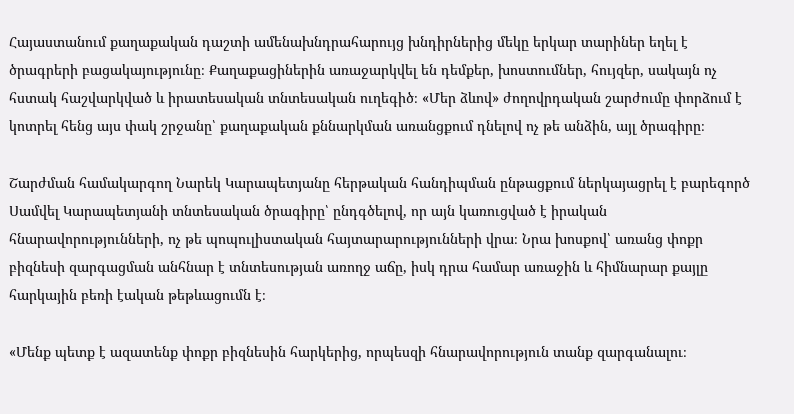Հայաստանում քաղաքական դաշտի ամենախնդրահարույց խնդիրներից մեկը երկար տարիներ եղել է ծրագրերի բացակայությունը։ Քաղաքացիներին առաջարկվել են դեմքեր, խոստումներ, հույզեր, սակայն ոչ հստակ հաշվարկված և իրատեսական տնտեսական ուղեգիծ։ «Մեր ձևով» ժողովրդական շարժումը փորձում է կոտրել հենց այս փակ շրջանը՝ քաղաքական քննարկման առանցքում դնելով ոչ թե անձին, այլ ծրագիրը։

Շարժման համակարգող Նարեկ Կարապետյանը հերթական հանդիպման ընթացքում ներկայացրել է բարեգործ Սամվել Կարապետյանի տնտեսական ծրագիրը՝ ընդգծելով, որ այն կառուցված է իրական հնարավորությունների, ոչ թե պոպուլիստական հայտարարությունների վրա։ Նրա խոսքով՝ առանց փոքր բիզնեսի զարգացման անհնար է տնտեսության առողջ աճը, իսկ դրա համար առաջին և հիմնարար քայլը հարկային բեռի էական թեթևացումն է։

«Մենք պետք է ազատենք փոքր բիզնեսին հարկերից, որպեսզի հնարավորություն տանք զարգանալու։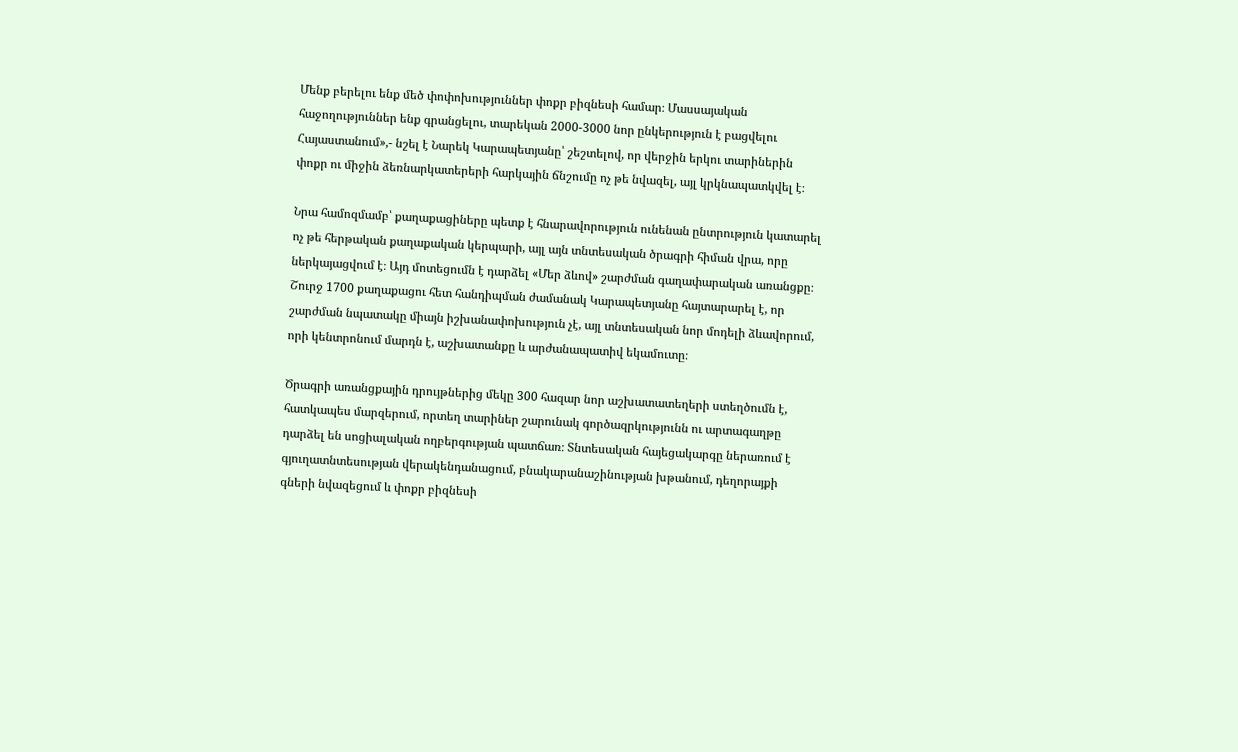Մենք բերելու ենք մեծ փոփոխություններ փոքր բիզնեսի համար։ Մասսայական հաջողություններ ենք գրանցելու, տարեկան 2000-3000 նոր ընկերություն է բացվելու Հայաստանում»,- նշել է Նարեկ Կարապետյանը՝ շեշտելով, որ վերջին երկու տարիներին փոքր ու միջին ձեռնարկատերերի հարկային ճնշումը ոչ թե նվազել, այլ կրկնապատկվել է։

Նրա համոզմամբ՝ քաղաքացիները պետք է հնարավորություն ունենան ընտրություն կատարել ոչ թե հերթական քաղաքական կերպարի, այլ այն տնտեսական ծրագրի հիման վրա, որը ներկայացվում է։ Այդ մոտեցումն է դարձել «Մեր ձևով» շարժման գաղափարական առանցքը։ Շուրջ 1700 քաղաքացու հետ հանդիպման ժամանակ Կարապետյանը հայտարարել է, որ շարժման նպատակը միայն իշխանափոխություն չէ, այլ տնտեսական նոր մոդելի ձևավորում, որի կենտրոնում մարդն է, աշխատանքը և արժանապատիվ եկամուտը։

Ծրագրի առանցքային դրույթներից մեկը 300 հազար նոր աշխատատեղերի ստեղծումն է, հատկապես մարզերում, որտեղ տարիներ շարունակ գործազրկությունն ու արտագաղթը դարձել են սոցիալական ողբերգության պատճառ։ Տնտեսական հայեցակարգը ներառում է գյուղատնտեսության վերակենդանացում, բնակարանաշինության խթանում, դեղորայքի գների նվազեցում և փոքր բիզնեսի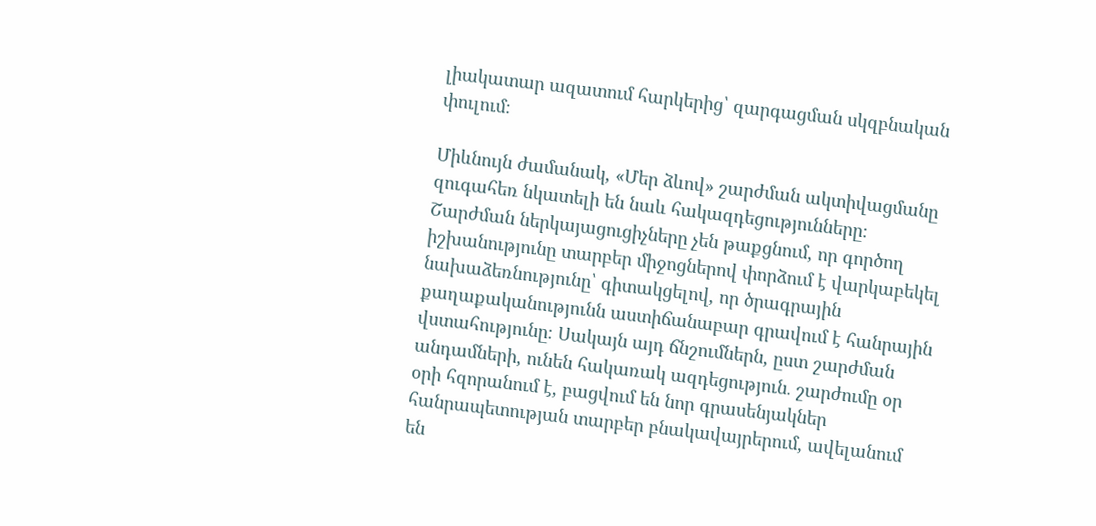լիակատար ազատում հարկերից՝ զարգացման սկզբնական փուլում։

Միևնույն ժամանակ, «Մեր ձևով» շարժման ակտիվացմանը զուգահեռ նկատելի են նաև հակազդեցությունները։ Շարժման ներկայացուցիչները չեն թաքցնում, որ գործող իշխանությունը տարբեր միջոցներով փորձում է վարկաբեկել նախաձեռնությունը՝ գիտակցելով, որ ծրագրային քաղաքականությունն աստիճանաբար գրավում է հանրային վստահությունը։ Սակայն այդ ճնշումներն, ըստ շարժման անդամների, ունեն հակառակ ազդեցություն․ շարժումը օր օրի հզորանում է, բացվում են նոր գրասենյակներ հանրապետության տարբեր բնակավայրերում, ավելանում են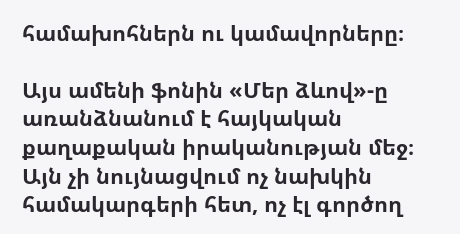համախոհներն ու կամավորները։

Այս ամենի ֆոնին «Մեր ձևով»-ը առանձնանում է հայկական քաղաքական իրականության մեջ։ Այն չի նույնացվում ոչ նախկին համակարգերի հետ, ոչ էլ գործող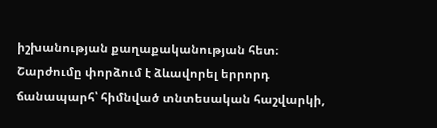իշխանության քաղաքականության հետ։ Շարժումը փորձում է ձևավորել երրորդ ճանապարհ՝ հիմնված տնտեսական հաշվարկի,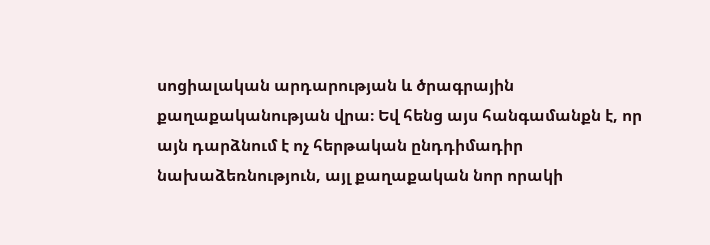սոցիալական արդարության և ծրագրային քաղաքականության վրա։ Եվ հենց այս հանգամանքն է, որ այն դարձնում է ոչ հերթական ընդդիմադիր նախաձեռնություն, այլ քաղաքական նոր որակի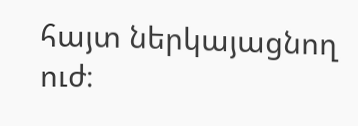հայտ ներկայացնող ուժ։